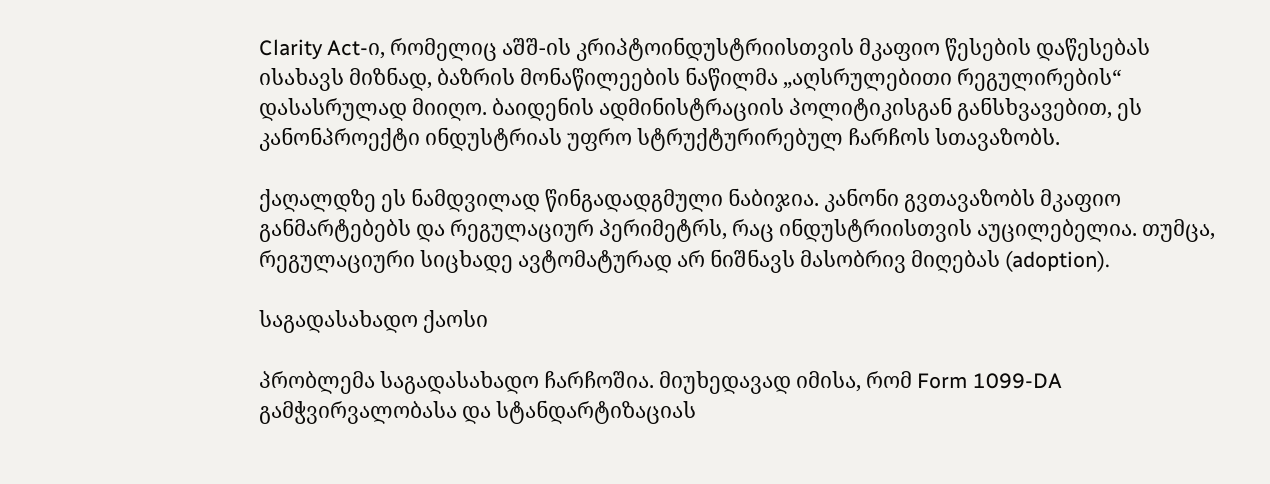Clarity Act-ი, რომელიც აშშ-ის კრიპტოინდუსტრიისთვის მკაფიო წესების დაწესებას ისახავს მიზნად, ბაზრის მონაწილეების ნაწილმა „აღსრულებითი რეგულირების“ დასასრულად მიიღო. ბაიდენის ადმინისტრაციის პოლიტიკისგან განსხვავებით, ეს კანონპროექტი ინდუსტრიას უფრო სტრუქტურირებულ ჩარჩოს სთავაზობს.

ქაღალდზე ეს ნამდვილად წინგადადგმული ნაბიჯია. კანონი გვთავაზობს მკაფიო განმარტებებს და რეგულაციურ პერიმეტრს, რაც ინდუსტრიისთვის აუცილებელია. თუმცა, რეგულაციური სიცხადე ავტომატურად არ ნიშნავს მასობრივ მიღებას (adoption).

საგადასახადო ქაოსი

პრობლემა საგადასახადო ჩარჩოშია. მიუხედავად იმისა, რომ Form 1099-DA გამჭვირვალობასა და სტანდარტიზაციას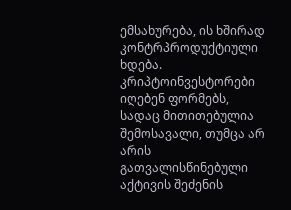ემსახურება, ის ხშირად კონტრპროდუქტიული ხდება. კრიპტოინვესტორები იღებენ ფორმებს, სადაც მითითებულია შემოსავალი, თუმცა არ არის გათვალისწინებული აქტივის შეძენის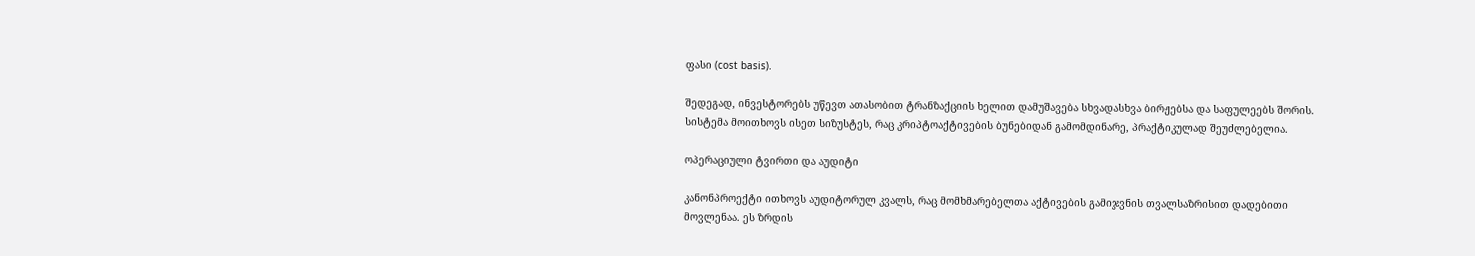ფასი (cost basis).

შედეგად, ინვესტორებს უწევთ ათასობით ტრანზაქციის ხელით დამუშავება სხვადასხვა ბირჟებსა და საფულეებს შორის. სისტემა მოითხოვს ისეთ სიზუსტეს, რაც კრიპტოაქტივების ბუნებიდან გამომდინარე, პრაქტიკულად შეუძლებელია.

ოპერაციული ტვირთი და აუდიტი

კანონპროექტი ითხოვს აუდიტორულ კვალს, რაც მომხმარებელთა აქტივების გამიჯვნის თვალსაზრისით დადებითი მოვლენაა. ეს ზრდის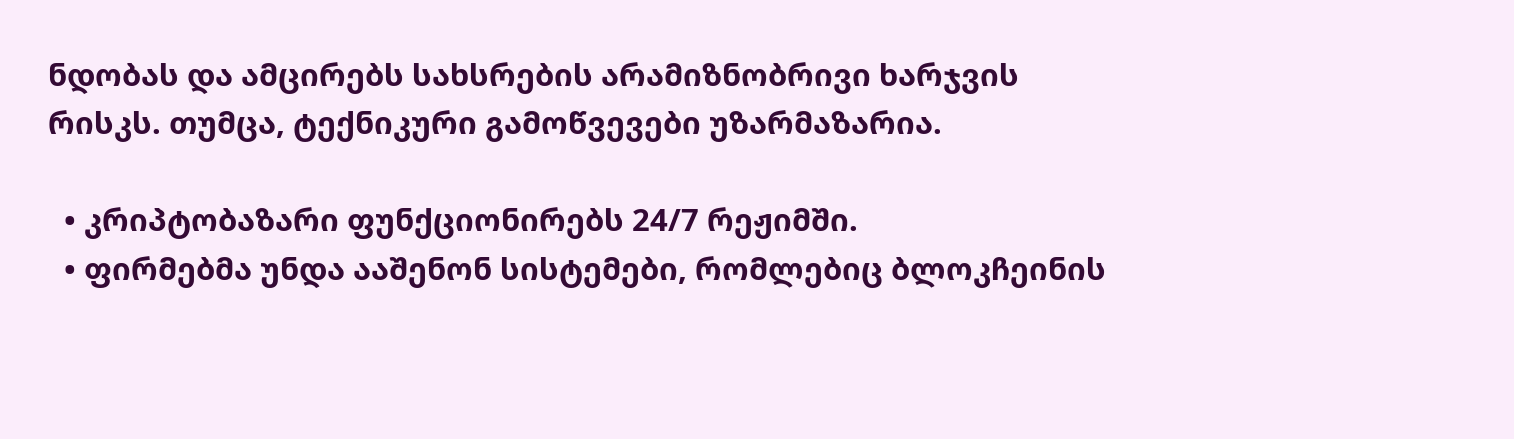ნდობას და ამცირებს სახსრების არამიზნობრივი ხარჯვის რისკს. თუმცა, ტექნიკური გამოწვევები უზარმაზარია.

  • კრიპტობაზარი ფუნქციონირებს 24/7 რეჟიმში.
  • ფირმებმა უნდა ააშენონ სისტემები, რომლებიც ბლოკჩეინის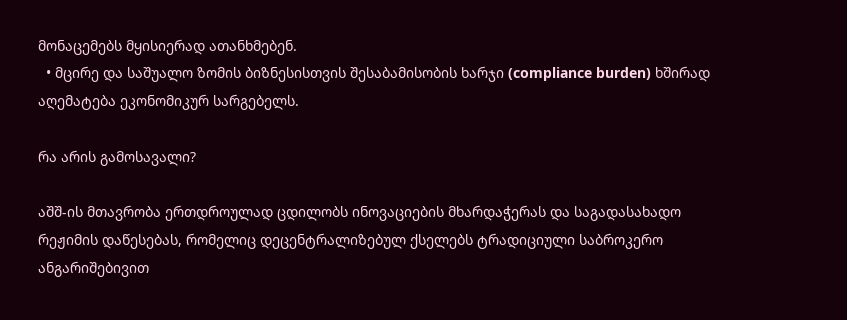მონაცემებს მყისიერად ათანხმებენ.
  • მცირე და საშუალო ზომის ბიზნესისთვის შესაბამისობის ხარჯი (compliance burden) ხშირად აღემატება ეკონომიკურ სარგებელს.

რა არის გამოსავალი?

აშშ-ის მთავრობა ერთდროულად ცდილობს ინოვაციების მხარდაჭერას და საგადასახადო რეჟიმის დაწესებას, რომელიც დეცენტრალიზებულ ქსელებს ტრადიციული საბროკერო ანგარიშებივით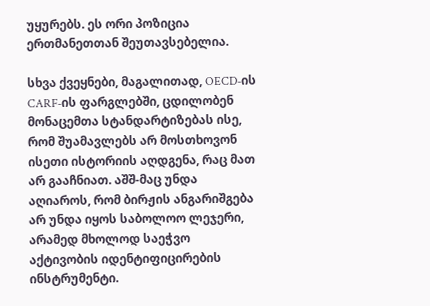უყურებს. ეს ორი პოზიცია ერთმანეთთან შეუთავსებელია.

სხვა ქვეყნები, მაგალითად, OECD-ის CARF-ის ფარგლებში, ცდილობენ მონაცემთა სტანდარტიზებას ისე, რომ შუამავლებს არ მოსთხოვონ ისეთი ისტორიის აღდგენა, რაც მათ არ გააჩნიათ. აშშ-მაც უნდა აღიაროს, რომ ბირჟის ანგარიშგება არ უნდა იყოს საბოლოო ლეჯერი, არამედ მხოლოდ საეჭვო აქტივობის იდენტიფიცირების ინსტრუმენტი.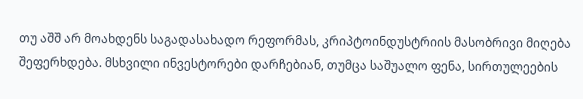თუ აშშ არ მოახდენს საგადასახადო რეფორმას, კრიპტოინდუსტრიის მასობრივი მიღება შეფერხდება. მსხვილი ინვესტორები დარჩებიან, თუმცა საშუალო ფენა, სირთულეების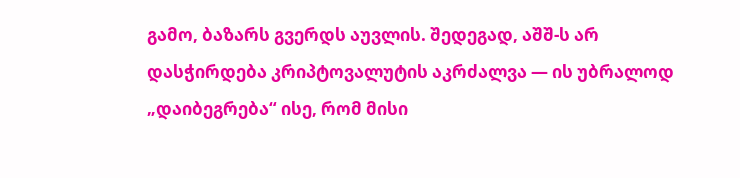გამო, ბაზარს გვერდს აუვლის. შედეგად, აშშ-ს არ დასჭირდება კრიპტოვალუტის აკრძალვა — ის უბრალოდ „დაიბეგრება“ ისე, რომ მისი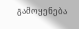გამოყენება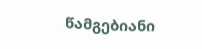წამგებიანი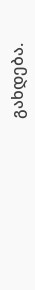გახდება.